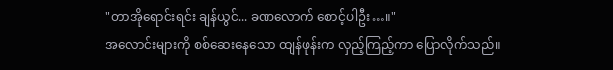"တာအိုရောင်းရင်း ချန်ယွင်... ခဏလောက် စောင့်ပါဦး…။"
အလောင်းများကို စစ်ဆေးနေသော ထျန်ဖုန်းက လှည့်ကြည့်ကာ ပြောလိုက်သည်။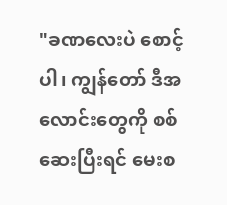"ခဏလေးပဲ စောင့်ပါ၊ ကျွန်တော် ဒီအလောင်းတွေကို စစ်ဆေးပြီးရင် မေးစ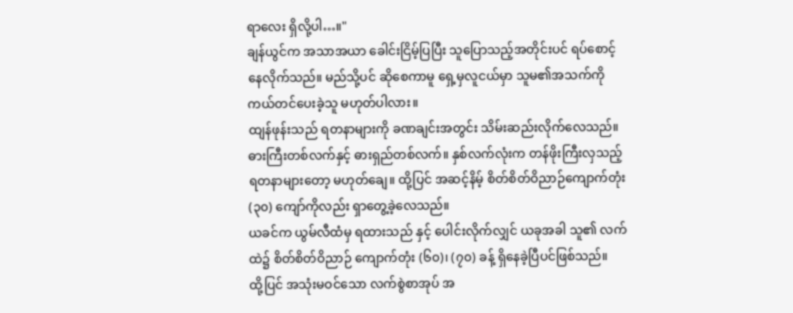ရာလေး ရှိလို့ပါ…။"
ချန်ယွင်က အသာအယာ ခေါင်းငြိမ့်ပြပြီး သူပြောသည့်အတိုင်းပင် ရပ်စောင့်နေလိုက်သည်။ မည်သို့ပင် ဆိုစေကာမူ ရှေ့မှလူငယ်မှာ သူမ၏အသက်ကို ကယ်တင်ပေးခဲ့သူ မဟုတ်ပါလား။
ထျန်ဖုန်းသည် ရတနာများကို ခဏချင်းအတွင်း သိမ်းဆည်းလိုက်လေသည်။ ဓားကြီးတစ်လက်နှင့် ဓားရှည်တစ်လက်။ နှစ်လက်လုံးက တန်ဖိုးကြီးလှသည့် ရတနာများတော့ မဟုတ်ချေ။ ထို့ပြင် အဆင့်နိမ့် စိတ်စိတ်ဝိညာဉ်ကျောက်တုံး (၃၀) ကျော်ကိုလည်း ရှာတွေ့ခဲ့လေသည်။
ယခင်က ယွမ်လီထံမှ ရထားသည် နှင့် ပေါင်းလိုက်လျှင် ယခုအခါ သူ၏ လက်ထဲ၌ စိတ်စိတ်ဝိညာဉ် ကျောက်တုံး (၆၀)၊ (၇၀) ခန့် ရှိနေခဲ့ပြီပင်ဖြစ်သည်။
ထို့ပြင် အသုံးမဝင်သော လက်စွဲစာအုပ် အ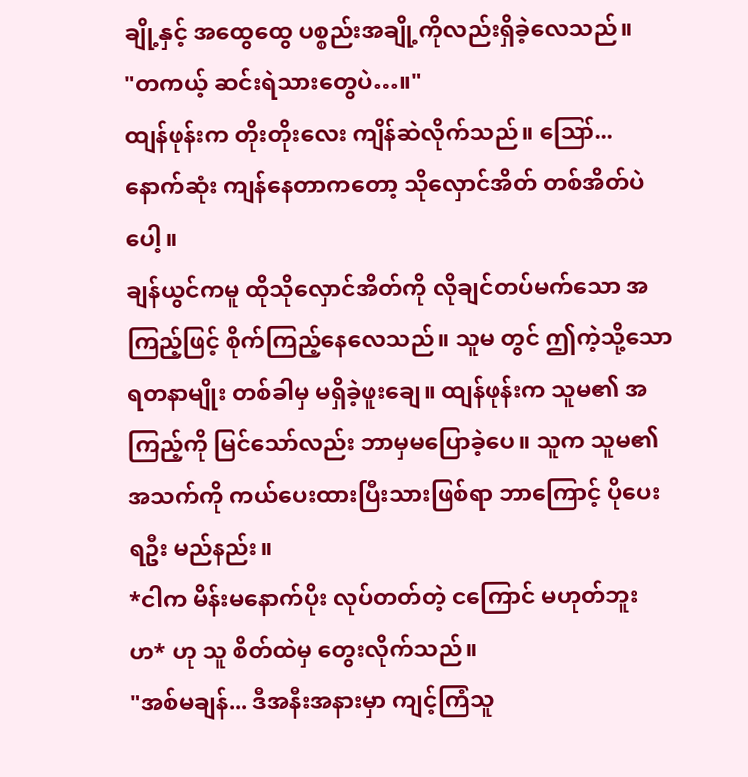ချို့နှင့် အထွေထွေ ပစ္စည်းအချို့ကိုလည်းရှိခဲ့လေသည်။
"တကယ့် ဆင်းရဲသားတွေပဲ…။"
ထျန်ဖုန်းက တိုးတိုးလေး ကျိန်ဆဲလိုက်သည်။ ဪ... နောက်ဆုံး ကျန်နေတာကတော့ သိုလှောင်အိတ် တစ်အိတ်ပဲပေါ့။
ချန်ယွင်ကမူ ထိုသိုလှောင်အိတ်ကို လိုချင်တပ်မက်သော အကြည့်ဖြင့် စိုက်ကြည့်နေလေသည်။ သူမ တွင် ဤကဲ့သို့သော ရတနာမျိုး တစ်ခါမှ မရှိခဲ့ဖူးချေ။ ထျန်ဖုန်းက သူမ၏ အကြည့်ကို မြင်သော်လည်း ဘာမှမပြောခဲ့ပေ။ သူက သူမ၏အသက်ကို ကယ်ပေးထားပြီးသားဖြစ်ရာ ဘာကြောင့် ပိုပေးရဦး မည်နည်း။
*ငါက မိန်းမနောက်ပိုး လုပ်တတ်တဲ့ ငကြောင် မဟုတ်ဘူးဟ* ဟု သူ စိတ်ထဲမှ တွေးလိုက်သည်။
"အစ်မချန်... ဒီအနီးအနားမှာ ကျင့်ကြံသူ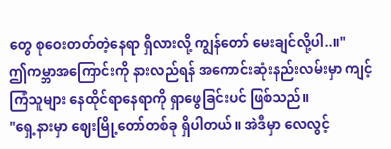တွေ စုဝေးတတ်တဲ့နေရာ ရှိလားလို့ ကျွန်တော် မေးချင်လို့ပါ..။"
ဤကမ္ဘာအကြောင်းကို နားလည်ရန် အကောင်းဆုံးနည်းလမ်းမှာ ကျင့်ကြံသူများ နေထိုင်ရာနေရာကို ရှာဖွေခြင်းပင် ဖြစ်သည်။
"ရှေ့နားမှာ ဈေးမြို့တော်တစ်ခု ရှိပါတယ်။ အဲဒီမှာ လေလွင့်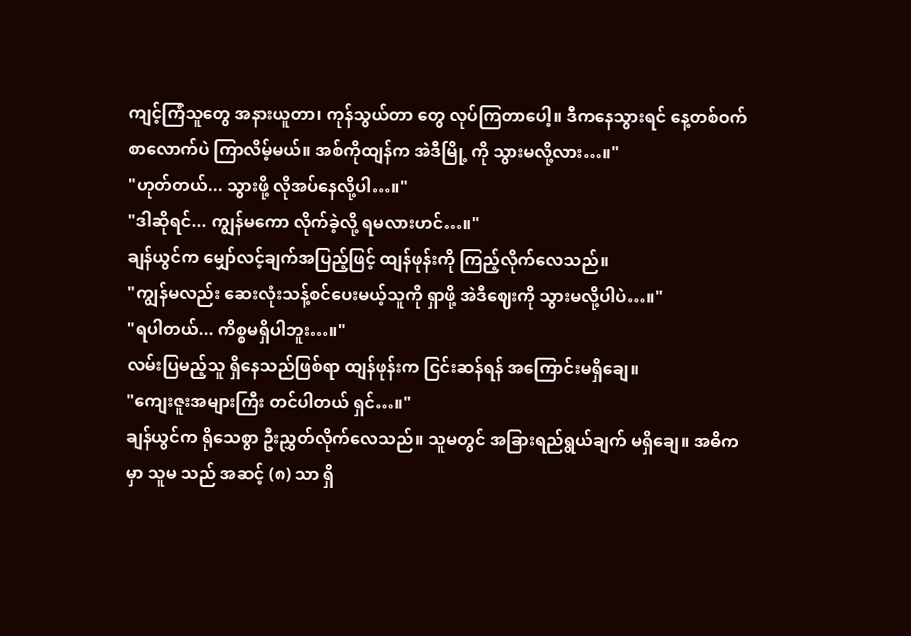ကျင့်ကြံသူတွေ အနားယူတာ၊ ကုန်သွယ်တာ တွေ လုပ်ကြတာပေါ့။ ဒီကနေသွားရင် နေ့တစ်ဝက်စာလောက်ပဲ ကြာလိမ့်မယ်။ အစ်ကိုထျန်က အဲဒီမြို့ ကို သွားမလို့လား…။"
"ဟုတ်တယ်... သွားဖို့ လိုအပ်နေလို့ပါ…။"
"ဒါဆိုရင်... ကျွန်မကော လိုက်ခဲ့လို့ ရမလားဟင်…။"
ချန်ယွင်က မျှော်လင့်ချက်အပြည့်ဖြင့် ထျန်ဖုန်းကို ကြည့်လိုက်လေသည်။
"ကျွန်မလည်း ဆေးလုံးသန့်စင်ပေးမယ့်သူကို ရှာဖို့ အဲဒီဈေးကို သွားမလို့ပါပဲ…။"
"ရပါတယ်... ကိစ္စမရှိပါဘူး…။"
လမ်းပြမည့်သူ ရှိနေသည်ဖြစ်ရာ ထျန်ဖုန်းက ငြင်းဆန်ရန် အကြောင်းမရှိချေ။
"ကျေးဇူးအများကြီး တင်ပါတယ် ရှင်…။"
ချန်ယွင်က ရိုသေစွာ ဦးညွှတ်လိုက်လေသည်။ သူမတွင် အခြားရည်ရွယ်ချက် မရှိချေ။ အဓိကမှာ သူမ သည် အဆင့် (၈) သာ ရှိ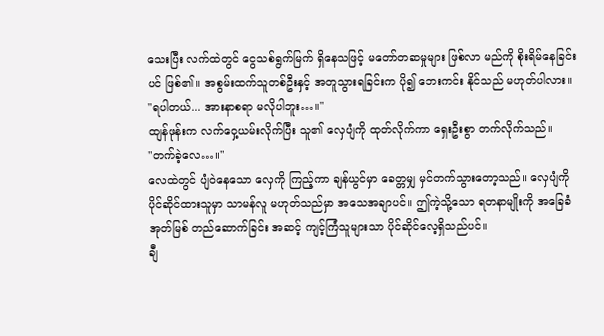သေးပြီး လက်ထဲတွင် ငွေသစ်ရွက်မြက် ရှိနေသဖြင့် မတော်တဆမှုများ ဖြစ်လာ မည်ကို စိုးရိမ်နေခြင်းပင် ဖြစ်၏။ အစွမ်းထက်သူတစ်ဦးနှင့် အတူသွားရခြင်းက ပို၍ ဘေးကင်း နိုင်သည် မဟုတ်ပါလား။
"ရပါတယ်... အားနာစရာ မလိုပါဘူး…။"
ထျန်ဖုန်းက လက်ဝှေ့ယမ်းလိုက်ပြီး သူ၏ လှေပျံကို ထုတ်လိုက်ကာ ရှေးဦးစွာ တက်လိုက်သည်။
"တက်ခဲ့လေ…။"
လေထဲတွင် ပျံဝဲနေသော လှေကို ကြည့်ကာ ချန်ယွင်မှာ ခေတ္တမျှ မှင်တက်သွားတော့သည်။ လှေပျံကို ပိုင်ဆိုင်ထားသူမှာ သာမန်လူ မဟုတ်သည်မှာ အသေအချာပင်။ ဤကဲ့သို့သော ရတနာမျိုးကို အခြေခံ အုတ်မြစ် တည်ဆောက်ခြင်း အဆင့် ကျင့်ကြံသူများသာ ပိုင်ဆိုင်လေ့ရှိသည်ပင်။
ချီ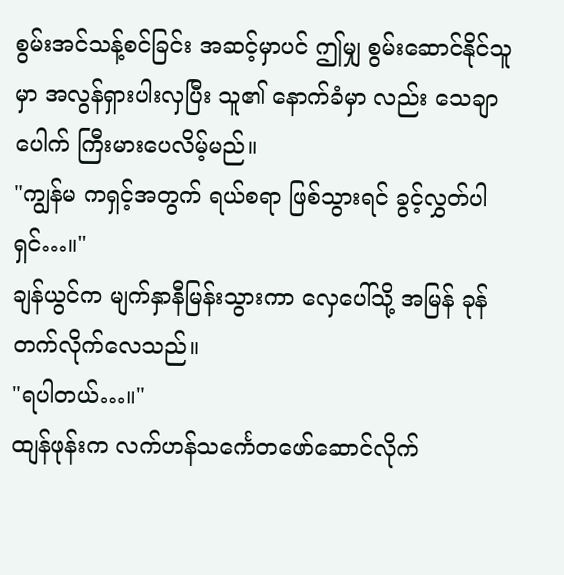စွမ်းအင်သန့်စင်ခြင်း အဆင့်မှာပင် ဤမျှ စွမ်းဆောင်နိုင်သူမှာ အလွန်ရှားပါးလှပြီး သူ၏ နောက်ခံမှာ လည်း သေချာပေါက် ကြီးမားပေလိမ့်မည်။
"ကျွန်မ ကရှင့်အတွက် ရယ်စရာ ဖြစ်သွားရင် ခွင့်လွှတ်ပါရှင်…။"
ချန်ယွင်က မျက်နှာနီမြန်းသွားကာ လှေပေါ်သို့ အမြန် ခုန်တက်လိုက်လေသည်။
"ရပါတယ်…။"
ထျန်ဖုန်းက လက်ဟန်သင်္ကေတဖော်ဆောင်လိုက်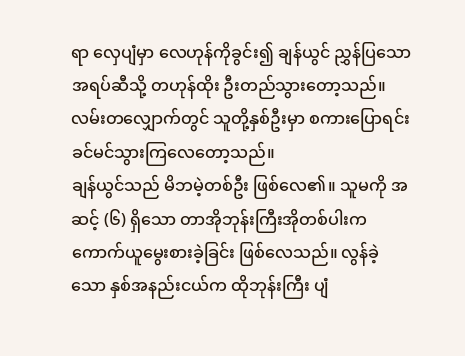ရာ လှေပျံမှာ လေဟုန်ကိုခွင်း၍ ချန်ယွင် ညွှန်ပြသော အရပ်ဆီသို့ တဟုန်ထိုး ဦးတည်သွားတော့သည်။ လမ်းတလျှောက်တွင် သူတို့နှစ်ဦးမှာ စကားပြောရင်း ခင်မင်သွားကြလေတော့သည်။
ချန်ယွင်သည် မိဘမဲ့တစ်ဦး ဖြစ်လေ၏။ သူမကို အဆင့် (၆) ရှိသော တာအိုဘုန်းကြီးအိုတစ်ပါးက ကောက်ယူမွေးစားခဲ့ခြင်း ဖြစ်လေသည်။ လွန်ခဲ့သော နှစ်အနည်းငယ်က ထိုဘုန်းကြီး ပျံ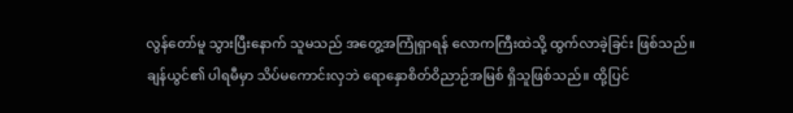လွန်တော်မူ သွားပြီးနောက် သူမသည် အတွေ့အကြုံရှာရန် လောကကြီးထဲသို့ ထွက်လာခဲ့ခြင်း ဖြစ်သည်။
ချန်ယွင်၏ ပါရမီမှာ သိပ်မကောင်းလှဘဲ ရောနှောစိတ်ဝိညာဉ်အမြစ် ရှိသူဖြစ်သည်။ ထို့ပြင်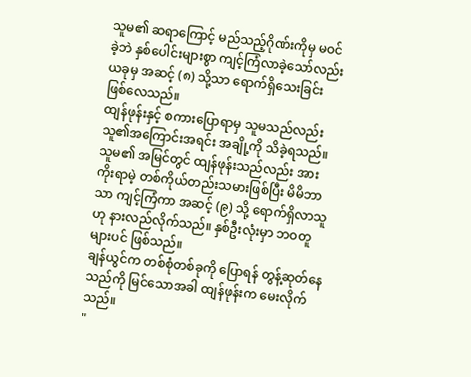သူမ၏ ဆရာကြောင့် မည်သည့်ဂိုဏ်းကိုမှ မဝင်ခဲ့ဘဲ နှစ်ပေါင်းများစွာ ကျင့်ကြံလာခဲ့သော်လည်း ယခုမှ အဆင့် (၈) သို့သာ ရောက်ရှိသေးခြင်း ဖြစ်လေသည်။
ထျန်ဖုန်းနှင့် စကားပြောရာမှ သူမသည်လည်း သူ၏အကြောင်းအရင်း အချို့ကို သိခဲ့ရသည်။ သူမ၏ အမြင်တွင် ထျန်ဖုန်းသည်လည်း အားကိုးရာမဲ့ တစ်ကိုယ်တည်းသမားဖြစ်ပြီး မိမိဘာသာ ကျင့်ကြံကာ အဆင့် (၉) သို့ ရောက်ရှိလာသူဟု နားလည်လိုက်သည်။ နှစ်ဦးလုံးမှာ ဘဝတူများပင် ဖြစ်သည်။
ချန်ယွင်က တစ်စုံတစ်ခုကို ပြောရန် တွန့်ဆုတ်နေသည်ကို မြင်သောအခါ ထျန်ဖုန်းက မေးလိုက်သည်။
"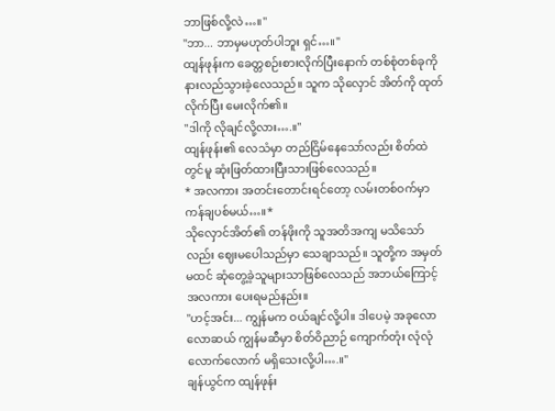ဘာဖြစ်လို့လဲ…။"
"ဘာ... ဘာမှမဟုတ်ပါဘူး ရှင်…။"
ထျန်ဖုန်းက ခေတ္တစဉ်းစားလိုက်ပြီးနောက် တစ်စုံတစ်ခုကို နားလည်သွားခဲ့လေသည်။ သူက သိုလှောင် အိတ်ကို ထုတ်လိုက်ပြီး မေးလိုက်၏။
"ဒါကို လိုချင်လို့လား….။"
ထျန်ဖုန်း၏ လေသံမှာ တည်ငြိမ်နေသော်လည်း စိတ်ထဲတွင်မူ ဆုံးဖြတ်ထားပြီးသားဖြစ်လေသည်။
* အလကား အတင်းတောင်းရင်တော့ လမ်းတစ်ဝက်မှာ ကန်ချပစ်မယ်…။*
သိုလှောင်အိတ်၏ တန်ဖိုးကို သူအတိအကျ မသိသော်လည်း ဈေးမပေါသည်မှာ သေချာသည်။ သူတို့က အမှတ်မထင် ဆုံတွေ့ခဲ့သူများသာဖြစ်လေသည် အဘယ်ကြောင့် အလကား ပေးရမည်နည်း။
"ဟင့်အင်း... ကျွန်မက ဝယ်ချင်လို့ပါ။ ဒါပေမဲ့ အခုလောလောဆယ် ကျွန်မဆီမှာ စိတ်ဝိညာဉ် ကျောက်တုံး လုံလုံလောက်လောက် မရှိသေးလို့ပါ….။"
ချန်ယွင်က ထျန်ဖုန်း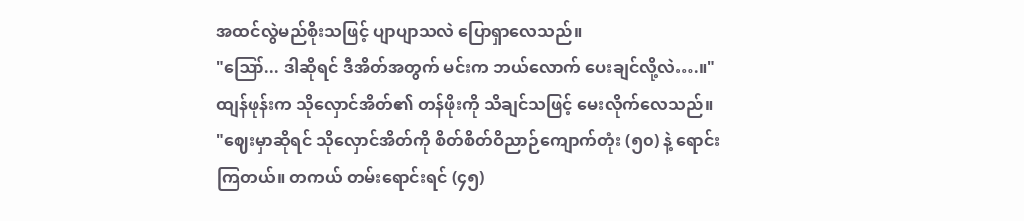အထင်လွဲမည်စိုးသဖြင့် ပျာပျာသလဲ ပြောရှာလေသည်။
"ဪ... ဒါဆိုရင် ဒီအိတ်အတွက် မင်းက ဘယ်လောက် ပေးချင်လို့လဲ….။"
ထျန်ဖုန်းက သိုလှောင်အိတ်၏ တန်ဖိုးကို သိချင်သဖြင့် မေးလိုက်လေသည်။
"ဈေးမှာဆိုရင် သိုလှောင်အိတ်ကို စိတ်စိတ်ဝိညာဉ်ကျောက်တုံး (၅၀) နဲ့ ရောင်းကြတယ်။ တကယ် တမ်းရောင်းရင် (၄၅)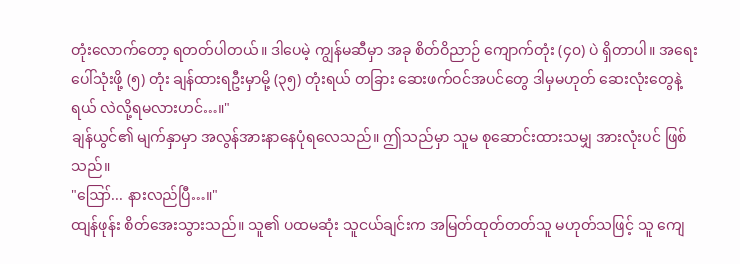တုံးလောက်တော့ ရတတ်ပါတယ်။ ဒါပေမဲ့ ကျွန်မဆီမှာ အခု စိတ်ဝိညာဉ် ကျောက်တုံး (၄၀) ပဲ ရှိတာပါ။ အရေးပေါ်သုံးဖို့ (၅) တုံး ချန်ထားရဦးမှာမို့ (၃၅) တုံးရယ် တခြား ဆေးဖက်ဝင်အပင်တွေ ဒါမှမဟုတ် ဆေးလုံးတွေနဲ့ရယ် လဲလို့ရမလားဟင်…။"
ချန်ယွင်၏ မျက်နှာမှာ အလွန်အားနာနေပုံရလေသည်။ ဤသည်မှာ သူမ စုဆောင်းထားသမျှ အားလုံးပင် ဖြစ်သည်။
"ဪ... နားလည်ပြီ…။"
ထျန်ဖုန်း စိတ်အေးသွားသည်။ သူ၏ ပထမဆုံး သူငယ်ချင်းက အမြတ်ထုတ်တတ်သူ မဟုတ်သဖြင့် သူ ကျေ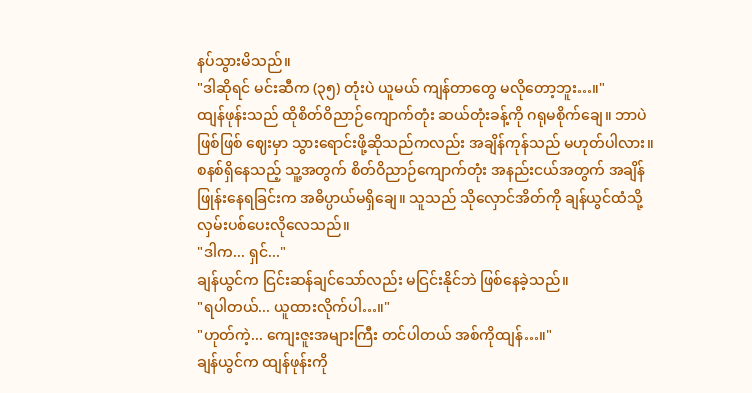နပ်သွားမိသည်။
"ဒါဆိုရင် မင်းဆီက (၃၅) တုံးပဲ ယူမယ် ကျန်တာတွေ မလိုတော့ဘူး…။"
ထျန်ဖုန်းသည် ထိုစိတ်ဝိညာဉ်ကျောက်တုံး ဆယ်တုံးခန့်ကို ဂရုမစိုက်ချေ။ ဘာပဲဖြစ်ဖြစ် ဈေးမှာ သွားရောင်းဖို့ဆိုသည်ကလည်း အချိန်ကုန်သည် မဟုတ်ပါလား။
စနစ်ရှိနေသည့် သူ့အတွက် စိတ်ဝိညာဉ်ကျောက်တုံး အနည်းငယ်အတွက် အချိန်ဖြုန်းနေရခြင်းက အဓိပ္ပာယ်မရှိချေ။ သူသည် သိုလှောင်အိတ်ကို ချန်ယွင်ထံသို့ လှမ်းပစ်ပေးလိုလေသည်။
"ဒါက... ရှင်..."
ချန်ယွင်က ငြင်းဆန်ချင်သော်လည်း မငြင်းနိုင်ဘဲ ဖြစ်နေခဲ့သည်။
"ရပါတယ်... ယူထားလိုက်ပါ…။"
"ဟုတ်ကဲ့... ကျေးဇူးအများကြီး တင်ပါတယ် အစ်ကိုထျန်…။"
ချန်ယွင်က ထျန်ဖုန်းကို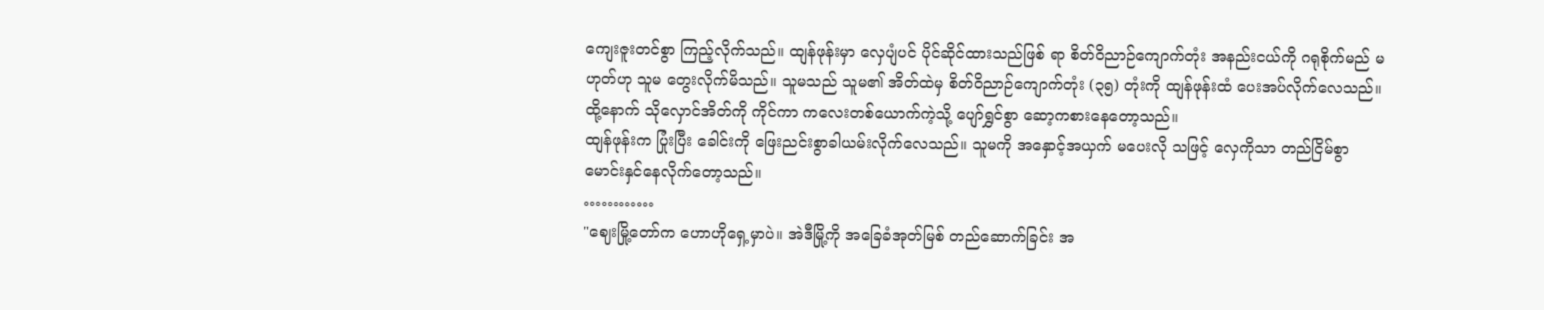ကျေးဇူးတင်စွာ ကြည့်လိုက်သည်။ ထျန်ဖုန်းမှာ လှေပျံပင် ပိုင်ဆိုင်ထားသည်ဖြစ် ရာ စိတ်ဝိညာဉ်ကျောက်တုံး အနည်းငယ်ကို ဂရုစိုက်မည် မဟုတ်ဟု သူမ တွေးလိုက်မိသည်။ သူမသည် သူမ၏ အိတ်ထဲမှ စိတ်ဝိညာဉ်ကျောက်တုံး (၃၅) တုံးကို ထျန်ဖုန်းထံ ပေးအပ်လိုက်လေသည်။ ထို့နောက် သိုလှောင်အိတ်ကို ကိုင်ကာ ကလေးတစ်ယောက်ကဲ့သို့ ပျော်ရွှင်စွာ ဆော့ကစားနေတော့သည်။
ထျန်ဖုန်းက ပြုံးပြီး ခေါင်းကို ဖြေးညင်းစွာခါယမ်းလိုက်လေသည်။ သူမကို အနှောင့်အယှက် မပေးလို သဖြင့် လှေကိုသာ တည်ငြိမ်စွာ မောင်းနှင်နေလိုက်တော့သည်။
…………
"ဈေးမြို့တော်က ဟောဟိုရှေ့မှာပဲ။ အဲဒီမြို့ကို အခြေခံအုတ်မြစ် တည်ဆောက်ခြင်း အ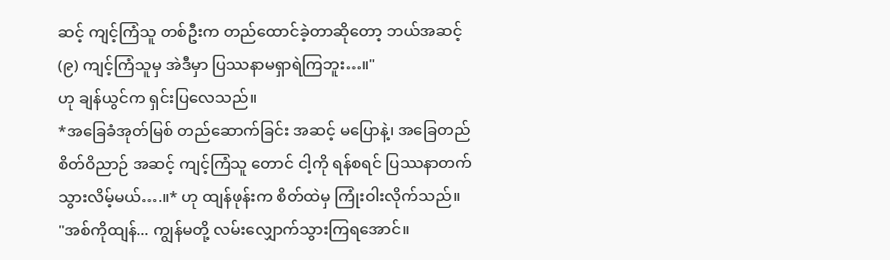ဆင့် ကျင့်ကြံသူ တစ်ဦးက တည်ထောင်ခဲ့တာဆိုတော့ ဘယ်အဆင့် (၉) ကျင့်ကြံသူမှ အဲဒီမှာ ပြဿနာမရှာရဲကြဘူး…။"
ဟု ချန်ယွင်က ရှင်းပြလေသည်။
*အခြေခံအုတ်မြစ် တည်ဆောက်ခြင်း အဆင့် မပြောနဲ့၊ အခြေတည်စိတ်ဝိညာဉ် အဆင့် ကျင့်ကြံသူ တောင် ငါ့ကို ရန်စရင် ပြဿနာတက်သွားလိမ့်မယ်….။* ဟု ထျန်ဖုန်းက စိတ်ထဲမှ ကြုံးဝါးလိုက်သည်။
"အစ်ကိုထျန်... ကျွန်မတို့ လမ်းလျှောက်သွားကြရအောင်။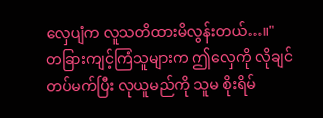လှေပျံက လူသတိထားမိလွန်းတယ်…။"
တခြားကျင့်ကြံသူများက ဤလှေကို လိုချင်တပ်မက်ပြီး လုယူမည်ကို သူမ စိုးရိမ်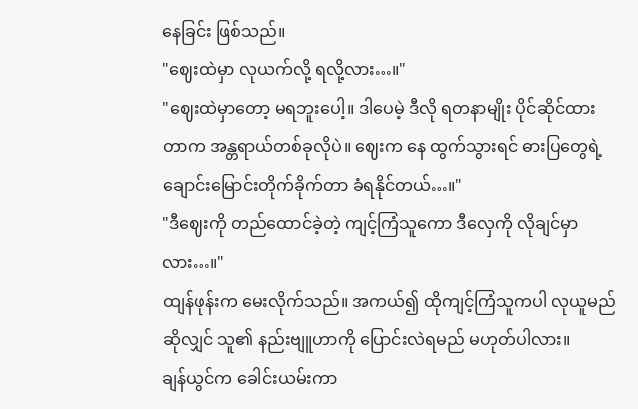နေခြင်း ဖြစ်သည်။
"ဈေးထဲမှာ လုယက်လို့ ရလို့လား…။"
"ဈေးထဲမှာတော့ မရဘူးပေါ့။ ဒါပေမဲ့ ဒီလို ရတနာမျိုး ပိုင်ဆိုင်ထားတာက အန္တရာယ်တစ်ခုလိုပဲ။ ဈေးက နေ ထွက်သွားရင် ဓားပြတွေရဲ့ ချောင်းမြောင်းတိုက်ခိုက်တာ ခံရနိုင်တယ်…။"
"ဒီဈေးကို တည်ထောင်ခဲ့တဲ့ ကျင့်ကြံသူကော ဒီလှေကို လိုချင်မှာလား…။"
ထျန်ဖုန်းက မေးလိုက်သည်။ အကယ်၍ ထိုကျင့်ကြံသူကပါ လုယူမည်ဆိုလျှင် သူ၏ နည်းဗျူဟာကို ပြောင်းလဲရမည် မဟုတ်ပါလား။
ချန်ယွင်က ခေါင်းယမ်းကာ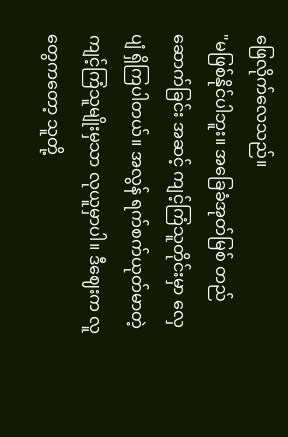ဖြေလိုက်လေသည်။
"မဖြစ်နိုင်ပါဘူး။ အခြေခံအုတ်မြစ် တည်ဆောက်ခြင်း အဆင့် ကျင့်ကြံသူတိုင်းမှာ လှေပျံ ရှိကြပါတယ်။ အလွန် ရက်စက်ယုတ်မာတဲ့ ကျင့်ကြံသူမျိုးမှသာ လုယူမှာပါ။ ဒီဈေးက လူတွေကတော့ သူတို့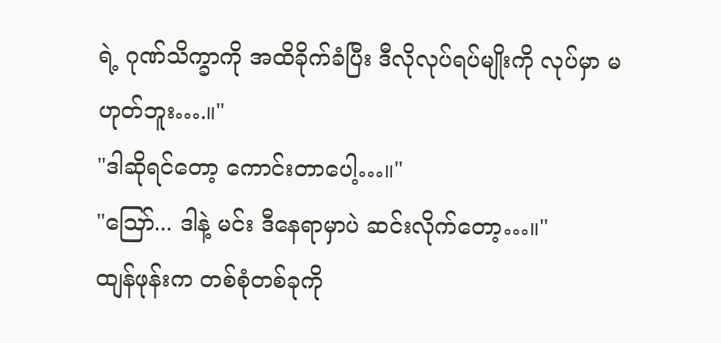ရဲ့ ဂုဏ်သိက္ခာကို အထိခိုက်ခံပြီး ဒီလိုလုပ်ရပ်မျိုးကို လုပ်မှာ မဟုတ်ဘူး….။"
"ဒါဆိုရင်တော့ ကောင်းတာပေါ့…။"
"ဪ... ဒါနဲ့ မင်း ဒီနေရာမှာပဲ ဆင်းလိုက်တော့…။"
ထျန်ဖုန်းက တစ်စုံတစ်ခုကို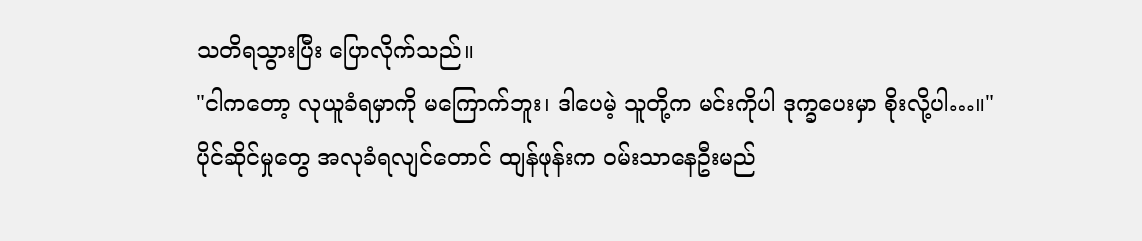သတိရသွားပြီး ပြောလိုက်သည်။
"ငါကတော့ လုယူခံရမှာကို မကြောက်ဘူး၊ ဒါပေမဲ့ သူတို့က မင်းကိုပါ ဒုက္ခပေးမှာ စိုးလို့ပါ…။"
ပိုင်ဆိုင်မှုတွေ အလုခံရလျင်တောင် ထျန်ဖုန်းက ဝမ်းသာနေဦးမည်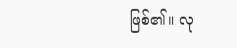ဖြစ်၏။ လု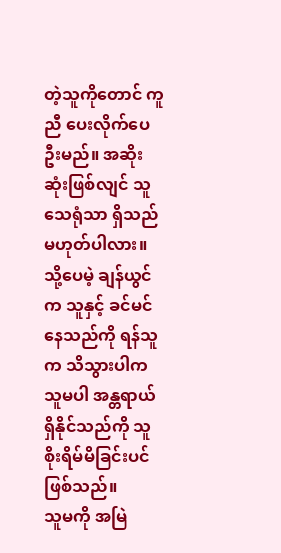တဲ့သူကိုတောင် ကူညီ ပေးလိုက်ပေဦးမည်။ အဆိုးဆုံးဖြစ်လျင် သူ သေရုံသာ ရှိသည် မဟုတ်ပါလား။
သို့ပေမဲ့ ချန်ယွင်က သူနှင့် ခင်မင်နေသည်ကို ရန်သူက သိသွားပါက သူမပါ အန္တရာယ်ရှိနိုင်သည်ကို သူ စိုးရိမ်မိခြင်းပင်ဖြစ်သည်။
သူမကို အမြဲ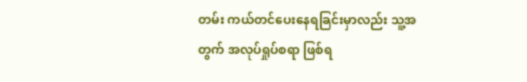တမ်း ကယ်တင်ပေးနေရခြင်းမှာလည်း သူ့အတွက် အလုပ်ရှုပ်စရာ ဖြစ်ရ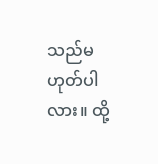သည်မဟုတ်ပါ လား။ ထို့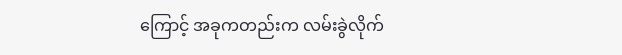ကြောင့် အခုကတည်းက လမ်းခွဲလိုက်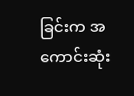ခြင်းက အကောင်းဆုံး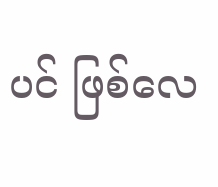ပင် ဖြစ်လေ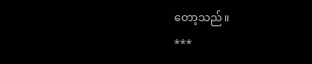တော့သည်။
***